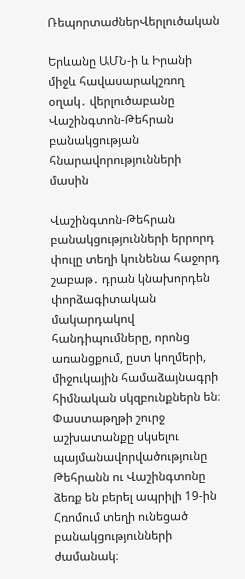ՌեպորտաժներՎերլուծական

Երևանը ԱՄՆ-ի և Իրանի միջև հավասարակշռող օղակ․ վերլուծաբանը Վաշինգտոն-Թեհրան բանակցության հնարավորությունների մասին

Վաշինգտոն-Թեհրան բանակցությունների երրորդ փուլը տեղի կունենա հաջորդ շաբաթ․ դրան կնախորդեն փորձագիտական մակարդակով հանդիպումները, որոնց առանցքում, ըստ կողմերի, միջուկային համաձայնագրի հիմնական սկզբունքներն են։ Փաստաթղթի շուրջ աշխատանքը սկսելու պայմանավորվածությունը Թեհրանն ու Վաշինգտոնը ձեռք են բերել ապրիլի 19-ին Հռոմում տեղի ունեցած բանակցությունների ժամանակ։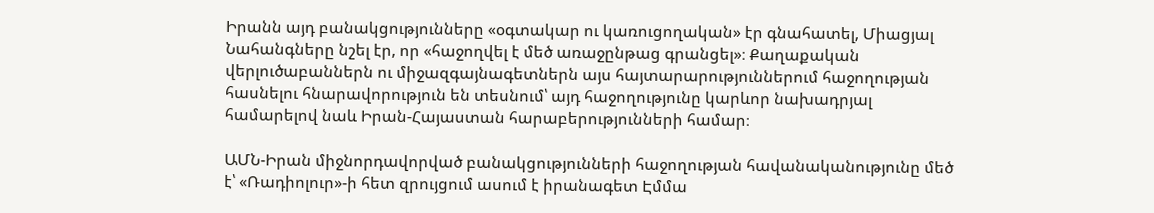Իրանն այդ բանակցությունները «օգտակար ու կառուցողական» էր գնահատել, Միացյալ Նահանգները նշել էր, որ «հաջողվել է մեծ առաջընթաց գրանցել»։ Քաղաքական վերլուծաբաններն ու միջազգայնագետներն այս հայտարարություններում հաջողության հասնելու հնարավորություն են տեսնում՝ այդ հաջողությունը կարևոր նախադրյալ համարելով նաև Իրան-Հայաստան հարաբերությունների համար։

ԱՄՆ-Իրան միջնորդավորված բանակցությունների հաջողության հավանականությունը մեծ է՝ «Ռադիոլուր»-ի հետ զրույցում ասում է իրանագետ Էմմա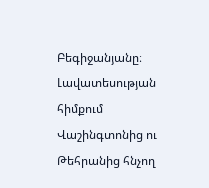Բեգիջանյանը։ Լավատեսության հիմքում Վաշինգտոնից ու Թեհրանից հնչող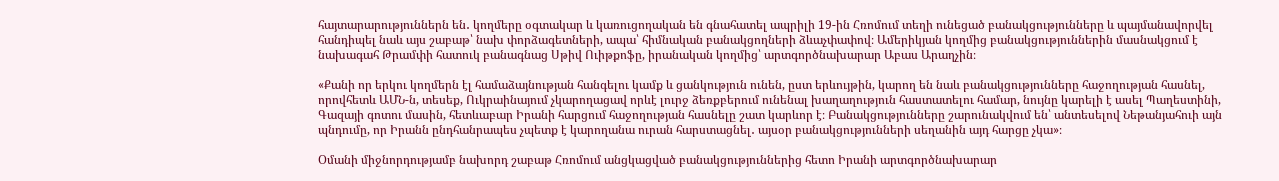հայտարարություններն են․ կողմերը օգտակար և կառուցողական են գնահատել ապրիլի 19-ին Հռոմում տեղի ունեցած բանակցությունները և պայմանավորվել հանդիպել նաև այս շաբաթ՝ նախ փորձագետների, ապա՝ հիմնական բանակցողների ձևաչփափով։ Ամերիկյան կողմից բանակցություններին մասնակցում է նախագահ Թրամփի հատուկ բանագնաց Սթիվ Ուիթքոֆը, իրանական կողմից՝ արտգործնախարար Աբաս Արաղչին։

«Քանի որ երկու կողմերն էլ համաձայնության հանգելու կամք և ցանկություն ունեն, ըստ երևույթին, կարող են նաև բանակցությունները հաջողության հասնել, որովհետև ԱՄՆ-ն, տեսեք, Ուկրաինայում չկարողացավ որևէ լուրջ ձեռքբերում ունենալ խաղաղություն հաստատելու համար, նույնը կարելի է ասել Պաղեստինի, Գազայի գոտու մասին, հետևաբար Իրանի հարցում հաջողության հասնելը շատ կարևոր է։ Բանակցությունները շարունակվում են՝ անտեսելով Նեթանյահուի այն պնդումը, որ Իրանն ընդհանրապես չպետք է կարողանա ուրան հարստացնել․ այսօր բանակցությունների սեղանին այդ հարցը չկա»։

Օմանի միջնորդությամբ նախորդ շաբաթ Հռոմում անցկացված բանակցություններից հետո Իրանի արտգործնախարար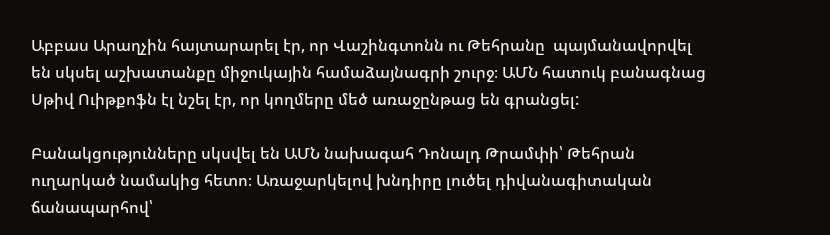Աբբաս Արաղչին հայտարարել էր, որ Վաշինգտոնն ու Թեհրանը  պայմանավորվել են սկսել աշխատանքը միջուկային համաձայնագրի շուրջ։ ԱՄՆ հատուկ բանագնաց Սթիվ Ուիթքոֆն էլ նշել էր, որ կողմերը մեծ առաջընթաց են գրանցել:

Բանակցությունները սկսվել են ԱՄՆ նախագահ Դոնալդ Թրամփի՝ Թեհրան ուղարկած նամակից հետո։ Առաջարկելով խնդիրը լուծել դիվանագիտական ճանապարհով՝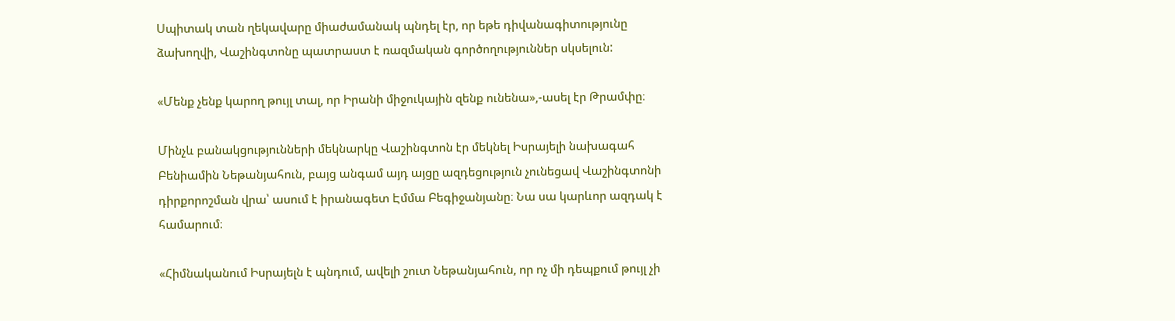Սպիտակ տան ղեկավարը միաժամանակ պնդել էր, որ եթե դիվանագիտությունը ձախողվի, Վաշինգտոնը պատրաստ է ռազմական գործողություններ սկսելուն:

«Մենք չենք կարող թույլ տալ, որ Իրանի միջուկային զենք ունենա»,-ասել էր Թրամփը։

Մինչև բանակցությունների մեկնարկը Վաշինգտոն էր մեկնել Իսրայելի նախագահ Բենիամին Նեթանյահուն, բայց անգամ այդ այցը ազդեցություն չունեցավ Վաշինգտոնի դիրքորոշման վրա՝ ասում է իրանագետ Էմմա Բեգիջանյանը։ Նա սա կարևոր ազդակ է համարում։

«Հիմնականում Իսրայելն է պնդում, ավելի շուտ Նեթանյահուն, որ ոչ մի դեպքում թույլ չի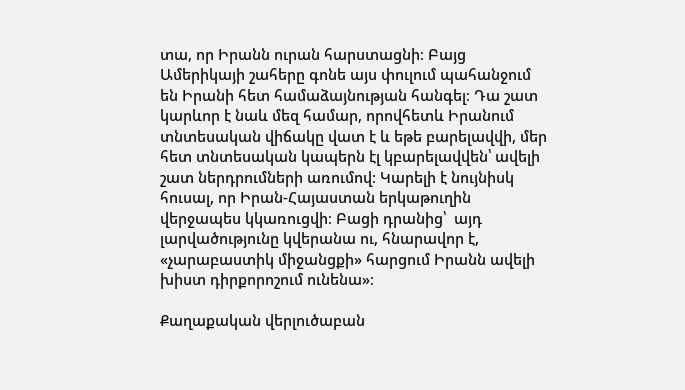տա, որ Իրանն ուրան հարստացնի։ Բայց Ամերիկայի շահերը գոնե այս փուլում պահանջում են Իրանի հետ համաձայնության հանգել։ Դա շատ կարևոր է նաև մեզ համար, որովհետև Իրանում տնտեսական վիճակը վատ է և եթե բարելավվի, մեր հետ տնտեսական կապերն էլ կբարելավվեն՝ ավելի շատ ներդրումների առումով։ Կարելի է նույնիսկ հուսալ, որ Իրան-Հայաստան երկաթուղին վերջապես կկառուցվի։ Բացի դրանից՝  այդ լարվածությունը կվերանա ու, հնարավոր է, «չարաբաստիկ միջանցքի» հարցում Իրանն ավելի խիստ դիրքորոշում ունենա»։

Քաղաքական վերլուծաբան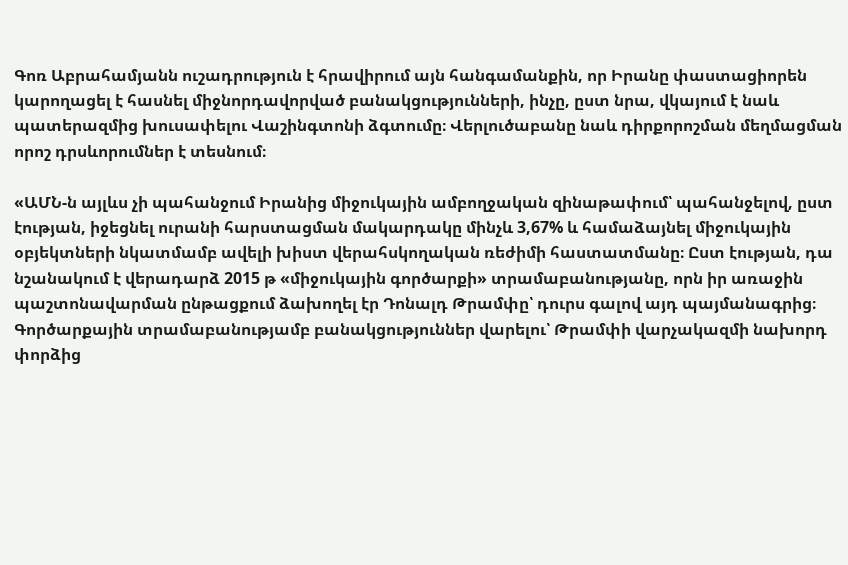Գոռ Աբրահամյանն ուշադրություն է հրավիրում այն հանգամանքին, որ Իրանը փաստացիորեն կարողացել է հասնել միջնորդավորված բանակցությունների, ինչը, ըստ նրա, վկայում է նաև պատերազմից խուսափելու Վաշինգտոնի ձգտումը։ Վերլուծաբանը նաև դիրքորոշման մեղմացման որոշ դրսևորումներ է տեսնում։

«ԱՄՆ-ն այլևս չի պահանջում Իրանից միջուկային ամբողջական զինաթափում՝ պահանջելով, ըստ էության, իջեցնել ուրանի հարստացման մակարդակը մինչև 3,67% և համաձայնել միջուկային օբյեկտների նկատմամբ ավելի խիստ վերահսկողական ռեժիմի հաստատմանը։ Ըստ էության, դա նշանակում է վերադարձ 2015 թ «միջուկային գործարքի» տրամաբանությանը, որն իր առաջին պաշտոնավարման ընթացքում ձախողել էր Դոնալդ Թրամփը՝ դուրս գալով այդ պայմանագրից։ Գործարքային տրամաբանությամբ բանակցություններ վարելու՝ Թրամփի վարչակազմի նախորդ փորձից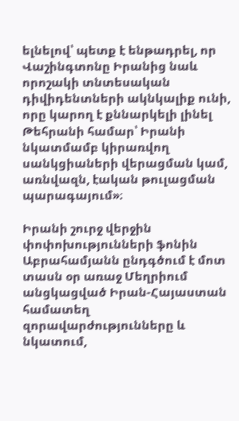ելնելով՝ պետք է ենթադրել, որ Վաշինգտոնը Իրանից նաև որոշակի տնտեսական դիվիդենտների ակնկալիք ունի, որը կարող է քննարկելի լինել Թեհրանի համար՝ Իրանի նկատմամբ կիրառվող սանկցիաների վերացման կամ, առնվազն, էական թուլացման պարագայում»։

Իրանի շուրջ վերջին փոփոխությունների ֆոնին Աբրահամյանն ընդգծում է մոտ տասն օր առաջ Մեղրիում անցկացված Իրան-Հայաստան համատեղ զորավարժությունները և նկատում,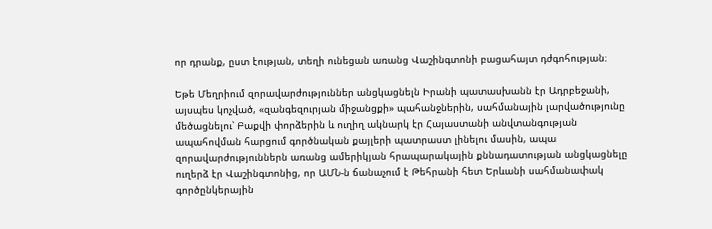որ դրանք, ըստ էության, տեղի ունեցան առանց Վաշինգտոնի բացահայտ դժգոհության։

Եթե Մեղրիում զորավարժություններ անցկացնելն Իրանի պատասխանն էր Ադրբեջանի, այսպես կոչված, «զանգեզուրյան միջանցքի» պահանջներին, սահմանային լարվածությունը մեծացնելու՝ Բաքվի փորձերին և ուղիղ ակնարկ էր Հայաստանի անվտանգության ապահովման հարցում գործնական քայլերի պատրաստ լինելու մասին, ապա զորավարժություններն առանց ամերիկյան հրապարակային քննադատության անցկացնելը ուղերձ էր Վաշինգտոնից, որ ԱՄՆ-ն ճանաչում է Թեհրանի հետ Երևանի սահմանափակ գործընկերային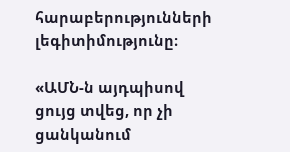հարաբերությունների լեգիտիմությունը։

«ԱՄՆ-ն այդպիսով ցույց տվեց, որ չի ցանկանում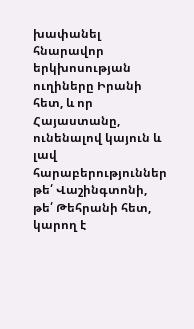խափանել հնարավոր երկխոսության ուղիները Իրանի հետ, և որ Հայաստանը, ունենալով կայուն և լավ հարաբերություններ թե՛ Վաշինգտոնի, թե՛ Թեհրանի հետ, կարող է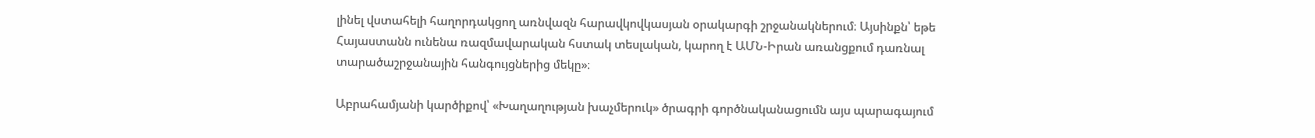լինել վստահելի հաղորդակցող առնվազն հարավկովկասյան օրակարգի շրջանակներում։ Այսինքն՝ եթե Հայաստանն ունենա ռազմավարական հստակ տեսլական, կարող է ԱՄՆ-Իրան առանցքում դառնալ տարածաշրջանային հանգույցներից մեկը»։

Աբրահամյանի կարծիքով՝ «Խաղաղության խաչմերուկ» ծրագրի գործնականացումն այս պարագայում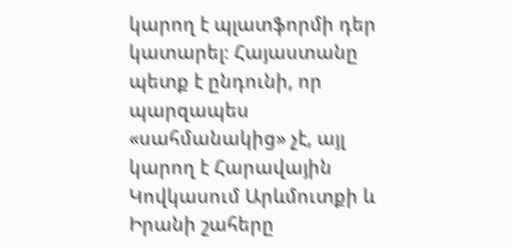կարող է պլատֆորմի դեր կատարել։ Հայաստանը պետք է ընդունի, որ պարզապես «սահմանակից» չէ, այլ կարող է Հարավային Կովկասում Արևմուտքի և Իրանի շահերը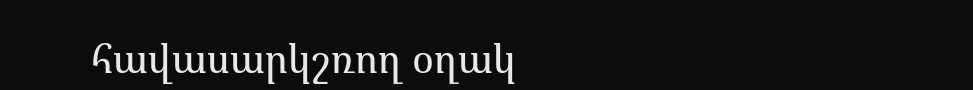հավասարկշռող օղակ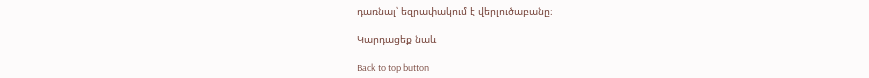դառնալ՝ եզրափակում է վերլուծաբանը։

Կարդացեք նաև

Back to top button